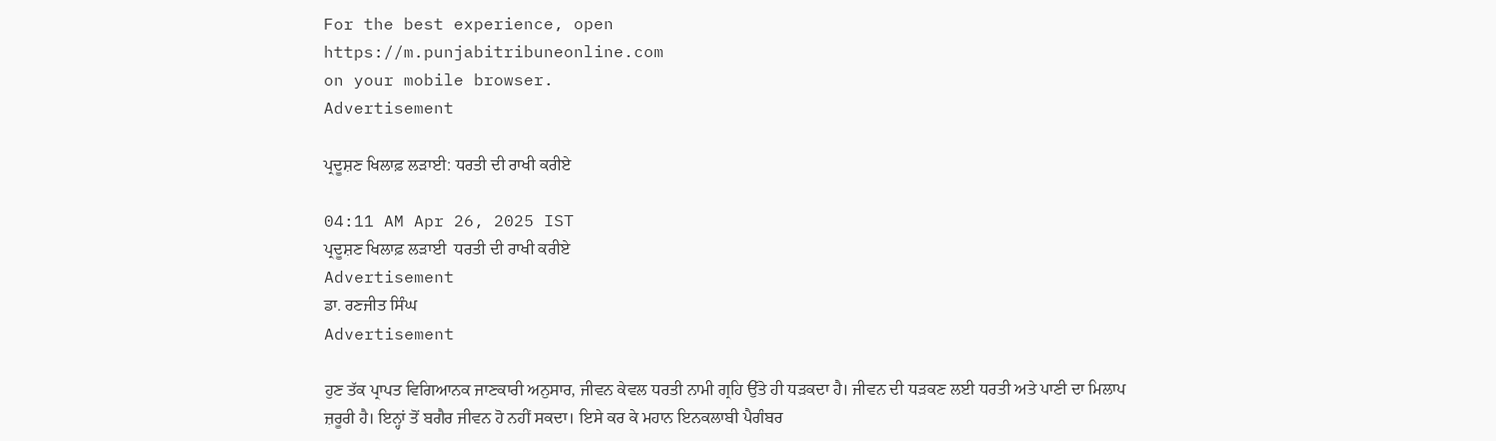For the best experience, open
https://m.punjabitribuneonline.com
on your mobile browser.
Advertisement

ਪ੍ਰਦੂਸ਼ਣ ਖਿਲਾਫ਼ ਲੜਾਈ: ਧਰਤੀ ਦੀ ਰਾਖੀ ਕਰੀਏ

04:11 AM Apr 26, 2025 IST
ਪ੍ਰਦੂਸ਼ਣ ਖਿਲਾਫ਼ ਲੜਾਈ  ਧਰਤੀ ਦੀ ਰਾਖੀ ਕਰੀਏ
Advertisement
ਡਾ. ਰਣਜੀਤ ਸਿੰਘ
Advertisement

ਹੁਣ ਤੱਕ ਪ੍ਰਾਪਤ ਵਿਗਿਆਨਕ ਜਾਣਕਾਰੀ ਅਨੁਸਾਰ, ਜੀਵਨ ਕੇਵਲ ਧਰਤੀ ਨਾਮੀ ਗ੍ਰਹਿ ਉੱਤੇ ਹੀ ਧੜਕਦਾ ਹੈ। ਜੀਵਨ ਦੀ ਧੜਕਣ ਲਈ ਧਰਤੀ ਅਤੇ ਪਾਣੀ ਦਾ ਮਿਲਾਪ ਜ਼ਰੂਰੀ ਹੈ। ਇਨ੍ਹਾਂ ਤੋਂ ਬਗੈਰ ਜੀਵਨ ਹੋ ਨਹੀਂ ਸਕਦਾ। ਇਸੇ ਕਰ ਕੇ ਮਹਾਨ ਇਨਕਲਾਬੀ ਪੈਗੰਬਰ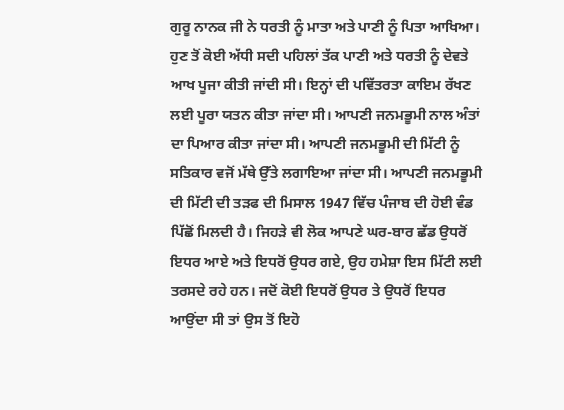ਗੁਰੂ ਨਾਨਕ ਜੀ ਨੇ ਧਰਤੀ ਨੂੰ ਮਾਤਾ ਅਤੇ ਪਾਣੀ ਨੂੰ ਪਿਤਾ ਆਖਿਆ। ਹੁਣ ਤੋਂ ਕੋਈ ਅੱਧੀ ਸਦੀ ਪਹਿਲਾਂ ਤੱਕ ਪਾਣੀ ਅਤੇ ਧਰਤੀ ਨੂੰ ਦੇਵਤੇ ਆਖ ਪੂਜਾ ਕੀਤੀ ਜਾਂਦੀ ਸੀ। ਇਨ੍ਹਾਂ ਦੀ ਪਵਿੱਤਰਤਾ ਕਾਇਮ ਰੱਖਣ ਲਈ ਪੂਰਾ ਯਤਨ ਕੀਤਾ ਜਾਂਦਾ ਸੀ। ਆਪਣੀ ਜਨਮਭੂਮੀ ਨਾਲ ਅੰਤਾਂ ਦਾ ਪਿਆਰ ਕੀਤਾ ਜਾਂਦਾ ਸੀ। ਆਪਣੀ ਜਨਮਭੂਮੀ ਦੀ ਮਿੱਟੀ ਨੂੰ ਸਤਿਕਾਰ ਵਜੋਂ ਮੱਥੇ ਉੱਤੇ ਲਗਾਇਆ ਜਾਂਦਾ ਸੀ। ਆਪਣੀ ਜਨਮਭੂਮੀ ਦੀ ਮਿੱਟੀ ਦੀ ਤੜਫ ਦੀ ਮਿਸਾਲ 1947 ਵਿੱਚ ਪੰਜਾਬ ਦੀ ਹੋਈ ਵੰਡ ਪਿੱਛੋਂ ਮਿਲਦੀ ਹੈ। ਜਿਹੜੇ ਵੀ ਲੋਕ ਆਪਣੇ ਘਰ-ਬਾਰ ਛੱਡ ਉਧਰੋਂ ਇਧਰ ਆਏ ਅਤੇ ਇਧਰੋਂ ਉਧਰ ਗਏ, ਉਹ ਹਮੇਸ਼ਾ ਇਸ ਮਿੱਟੀ ਲਈ ਤਰਸਦੇ ਰਹੇ ਹਨ। ਜਦੋਂ ਕੋਈ ਇਧਰੋਂ ਉਧਰ ਤੇ ਉਧਰੋਂ ਇਧਰ ਆਉਂਦਾ ਸੀ ਤਾਂ ਉਸ ਤੋਂ ਇਹੋ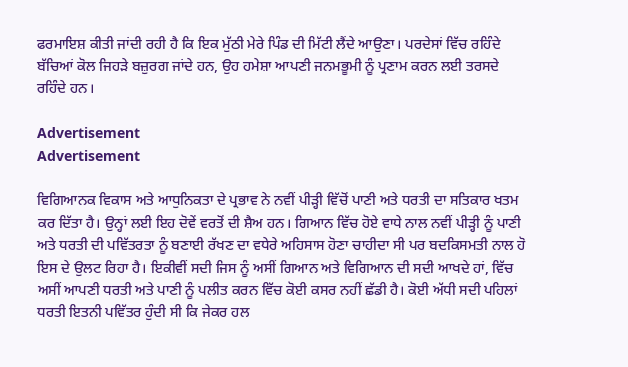ਫਰਮਾਇਸ਼ ਕੀਤੀ ਜਾਂਦੀ ਰਹੀ ਹੈ ਕਿ ਇਕ ਮੁੱਠੀ ਮੇਰੇ ਪਿੰਡ ਦੀ ਮਿੱਟੀ ਲੈਂਦੇ ਆਉਣਾ। ਪਰਦੇਸਾਂ ਵਿੱਚ ਰਹਿੰਦੇ ਬੱਚਿਆਂ ਕੋਲ ਜਿਹੜੇ ਬਜ਼ੁਰਗ ਜਾਂਦੇ ਹਨ, ਉਹ ਹਮੇਸ਼ਾ ਆਪਣੀ ਜਨਮਭੂਮੀ ਨੂੰ ਪ੍ਰਣਾਮ ਕਰਨ ਲਈ ਤਰਸਦੇ ਰਹਿੰਦੇ ਹਨ।

Advertisement
Advertisement

ਵਿਗਿਆਨਕ ਵਿਕਾਸ ਅਤੇ ਆਧੁਨਿਕਤਾ ਦੇ ਪ੍ਰਭਾਵ ਨੇ ਨਵੀਂ ਪੀੜ੍ਹੀ ਵਿੱਚੋਂ ਪਾਣੀ ਅਤੇ ਧਰਤੀ ਦਾ ਸਤਿਕਾਰ ਖਤਮ ਕਰ ਦਿੱਤਾ ਹੈ। ਉਨ੍ਹਾਂ ਲਈ ਇਹ ਦੋਵੇਂ ਵਰਤੋਂ ਦੀ ਸ਼ੈਅ ਹਨ। ਗਿਆਨ ਵਿੱਚ ਹੋਏ ਵਾਧੇ ਨਾਲ ਨਵੀਂ ਪੀੜ੍ਹੀ ਨੂੰ ਪਾਣੀ ਅਤੇ ਧਰਤੀ ਦੀ ਪਵਿੱਤਰਤਾ ਨੂੰ ਬਣਾਈ ਰੱਖਣ ਦਾ ਵਧੇਰੇ ਅਹਿਸਾਸ ਹੋਣਾ ਚਾਹੀਦਾ ਸੀ ਪਰ ਬਦਕਿਸਮਤੀ ਨਾਲ ਹੋ ਇਸ ਦੇ ਉਲਟ ਰਿਹਾ ਹੈ। ਇਕੀਵੀਂ ਸਦੀ ਜਿਸ ਨੂੰ ਅਸੀਂ ਗਿਆਨ ਅਤੇ ਵਿਗਿਆਨ ਦੀ ਸਦੀ ਆਖਦੇ ਹਾਂ, ਵਿੱਚ ਅਸੀਂ ਆਪਣੀ ਧਰਤੀ ਅਤੇ ਪਾਣੀ ਨੂੰ ਪਲੀਤ ਕਰਨ ਵਿੱਚ ਕੋਈ ਕਸਰ ਨਹੀਂ ਛੱਡੀ ਹੈ। ਕੋਈ ਅੱਧੀ ਸਦੀ ਪਹਿਲਾਂ ਧਰਤੀ ਇਤਨੀ ਪਵਿੱਤਰ ਹੁੰਦੀ ਸੀ ਕਿ ਜੇਕਰ ਹਲ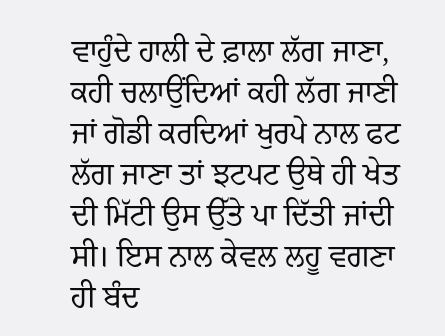ਵਾਹੁੰਦੇ ਹਾਲੀ ਦੇ ਫ਼ਾਲਾ ਲੱਗ ਜਾਣਾ, ਕਹੀ ਚਲਾਉਂਦਿਆਂ ਕਹੀ ਲੱਗ ਜਾਣੀ ਜਾਂ ਗੋਡੀ ਕਰਦਿਆਂ ਖੁਰਪੇ ਨਾਲ ਫਟ ਲੱਗ ਜਾਣਾ ਤਾਂ ਝਟਪਟ ਉਥੇ ਹੀ ਖੇਤ ਦੀ ਮਿੱਟੀ ਉਸ ਉੱਤੇ ਪਾ ਦਿੱਤੀ ਜਾਂਦੀ ਸੀ। ਇਸ ਨਾਲ ਕੇਵਲ ਲਹੂ ਵਗਣਾ ਹੀ ਬੰਦ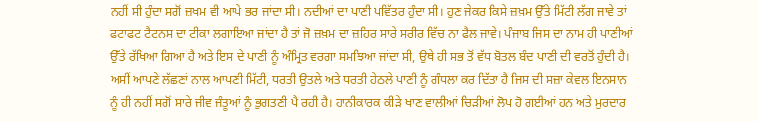ਨਹੀਂ ਸੀ ਹੁੰਦਾ ਸਗੋਂ ਜ਼ਖਮ ਵੀ ਆਪੇ ਭਰ ਜਾਂਦਾ ਸੀ। ਨਦੀਆਂ ਦਾ ਪਾਣੀ ਪਵਿੱਤਰ ਹੁੰਦਾ ਸੀ। ਹੁਣ ਜੇਕਰ ਕਿਸੇ ਜ਼ਖ਼ਮ ਉੱਤੇ ਮਿੱਟੀ ਲੱਗ ਜਾਵੇ ਤਾਂ ਫਟਾਫਟ ਟੈਟਨਸ ਦਾ ਟੀਕਾ ਲਗਾਇਆ ਜਾਂਦਾ ਹੈ ਤਾਂ ਜੋ ਜ਼ਖ਼ਮ ਦਾ ਜ਼ਹਿਰ ਸਾਰੇ ਸਰੀਰ ਵਿੱਚ ਨਾ ਫੈਲ ਜਾਵੇ। ਪੰਜਾਬ ਜਿਸ ਦਾ ਨਾਮ ਹੀ ਪਾਣੀਆਂ ਉੱਤੇ ਰੱਖਿਆ ਗਿਆ ਹੈ ਅਤੇ ਇਸ ਦੇ ਪਾਣੀ ਨੂੰ ਅੰਮ੍ਰਿਤ ਵਰਗਾ ਸਮਝਿਆ ਜਾਂਦਾ ਸੀ, ਉਥੇ ਹੀ ਸਭ ਤੋਂ ਵੱਧ ਬੋਤਲ ਬੰਦ ਪਾਣੀ ਦੀ ਵਰਤੋਂ ਹੁੰਦੀ ਹੈ। ਅਸੀਂ ਆਪਣੇ ਲੱਛਣਾਂ ਨਾਲ ਆਪਣੀ ਮਿੱਟੀ, ਧਰਤੀ ਉਤਲੇ ਅਤੇ ਧਰਤੀ ਹੇਠਲੇ ਪਾਣੀ ਨੂੰ ਗੰਧਲਾ ਕਰ ਦਿੱਤਾ ਹੈ ਜਿਸ ਦੀ ਸਜ਼ਾ ਕੇਵਲ ਇਨਸਾਨ ਨੂੰ ਹੀ ਨਹੀਂ ਸਗੋਂ ਸਾਰੇ ਜੀਵ ਜੰਤੂਆਂ ਨੂੰ ਭੁਗਤਣੀ ਪੈ ਰਹੀ ਹੈ। ਹਾਨੀਕਾਰਕ ਕੀੜੇ ਖਾਣ ਵਾਲੀਆਂ ਚਿੜੀਆਂ ਲੋਪ ਹੋ ਗਈਆਂ ਹਨ ਅਤੇ ਮੁਰਦਾਰ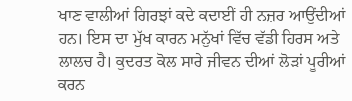ਖਾਣ ਵਾਲੀਆਂ ਗਿਰਝਾਂ ਕਦੇ ਕਦਾਈਂ ਹੀ ਨਜ਼ਰ ਆਉਂਦੀਆਂ ਹਨ। ਇਸ ਦਾ ਮੁੱਖ ਕਾਰਨ ਮਨੁੱਖਾਂ ਵਿੱਚ ਵੱਡੀ ਹਿਰਸ ਅਤੇ ਲਾਲਚ ਹੈ। ਕੁਦਰਤ ਕੋਲ ਸਾਰੇ ਜੀਵਨ ਦੀਆਂ ਲੋੜਾਂ ਪੂਰੀਆਂ ਕਰਨ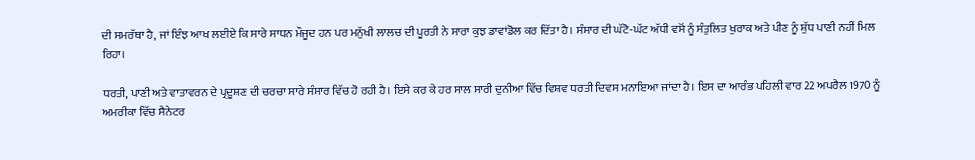ਦੀ ਸਮਰੱਥਾ ਹੈ, ਜਾਂ ਇੰਝ ਆਖ ਲਈਏ ਕਿ ਸਾਰੇ ਸਾਧਨ ਮੌਜੂਦ ਹਨ ਪਰ ਮਨੁੱਖੀ ਲਾਲਚ ਦੀ ਪੂਰਤੀ ਨੇ ਸਾਰਾ ਕੁਝ ਡਾਵਾਂਡੋਲ ਕਰ ਦਿੱਤਾ ਹੈ। ਸੰਸਾਰ ਦੀ ਘੱਟੋ-ਘੱਟ ਅੱਧੀ ਵਸੋਂ ਨੂੰ ਸੰਤੁਲਿਤ ਖੁਰਾਕ ਅਤੇ ਪੀਣ ਨੂੰ ਸ਼ੁੱਧ ਪਾਣੀ ਨਹੀਂ ਮਿਲ ਰਿਹਾ।

ਧਰਤੀ, ਪਾਣੀ ਅਤੇ ਵਾਤਾਵਰਨ ਦੇ ਪ੍ਰਦੂਸ਼ਣ ਦੀ ਚਰਚਾ ਸਾਰੇ ਸੰਸਾਰ ਵਿੱਚ ਹੋ ਰਹੀ ਹੈ। ਇਸੇ ਕਰ ਕੇ ਹਰ ਸਾਲ ਸਾਰੀ ਦੁਨੀਆ ਵਿੱਚ ਵਿਸ਼ਵ ਧਰਤੀ ਦਿਵਸ ਮਨਾਇਆ ਜਾਂਦਾ ਹੈ। ਇਸ ਦਾ ਆਰੰਭ ਪਹਿਲੀ ਵਾਰ 22 ਅਪਰੈਲ 1970 ਨੂੰ ਅਮਰੀਕਾ ਵਿੱਚ ਸੈਨੇਟਰ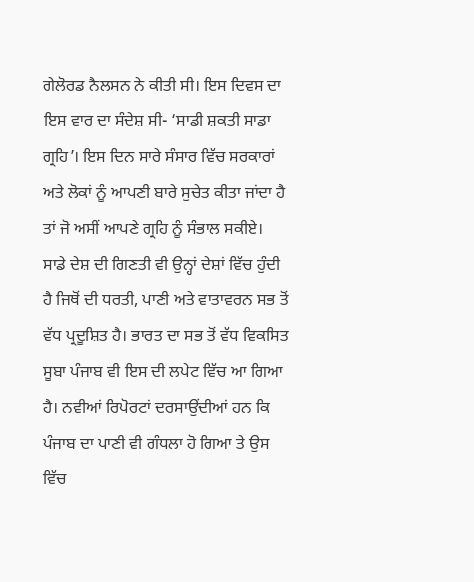ਗੇਲੋਰਡ ਨੈਲਸਨ ਨੇ ਕੀਤੀ ਸੀ। ਇਸ ਦਿਵਸ ਦਾ ਇਸ ਵਾਰ ਦਾ ਸੰਦੇਸ਼ ਸੀ- ‘ਸਾਡੀ ਸ਼ਕਤੀ ਸਾਡਾ ਗ੍ਰਹਿ’। ਇਸ ਦਿਨ ਸਾਰੇ ਸੰਸਾਰ ਵਿੱਚ ਸਰਕਾਰਾਂ ਅਤੇ ਲੋਕਾਂ ਨੂੰ ਆਪਣੀ ਬਾਰੇ ਸੁਚੇਤ ਕੀਤਾ ਜਾਂਦਾ ਹੈ ਤਾਂ ਜੋ ਅਸੀਂ ਆਪਣੇ ਗ੍ਰਹਿ ਨੂੰ ਸੰਭਾਲ ਸਕੀਏ। ਸਾਡੇ ਦੇਸ਼ ਦੀ ਗਿਣਤੀ ਵੀ ਉਨ੍ਹਾਂ ਦੇਸ਼ਾਂ ਵਿੱਚ ਹੁੰਦੀ ਹੈ ਜਿਥੋਂ ਦੀ ਧਰਤੀ, ਪਾਣੀ ਅਤੇ ਵਾਤਾਵਰਨ ਸਭ ਤੋਂ ਵੱਧ ਪ੍ਰਦੂਸ਼ਿਤ ਹੈ। ਭਾਰਤ ਦਾ ਸਭ ਤੋਂ ਵੱਧ ਵਿਕਸਿਤ ਸੂਬਾ ਪੰਜਾਬ ਵੀ ਇਸ ਦੀ ਲਪੇਟ ਵਿੱਚ ਆ ਗਿਆ ਹੈ। ਨਵੀਆਂ ਰਿਪੋਰਟਾਂ ਦਰਸਾਉਂਦੀਆਂ ਹਨ ਕਿ ਪੰਜਾਬ ਦਾ ਪਾਣੀ ਵੀ ਗੰਧਲਾ ਹੋ ਗਿਆ ਤੇ ਉਸ ਵਿੱਚ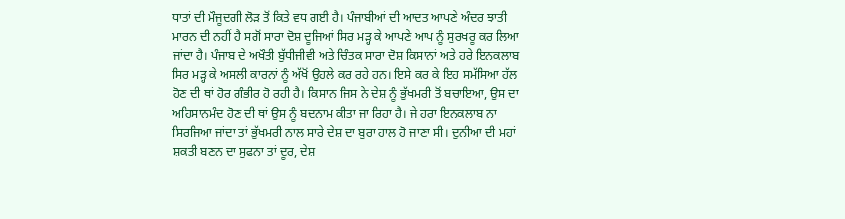ਧਾਤਾਂ ਦੀ ਮੌਜੂਦਗੀ ਲੋੜ ਤੋਂ ਕਿਤੇ ਵਧ ਗਈ ਹੈ। ਪੰਜਾਬੀਆਂ ਦੀ ਆਦਤ ਆਪਣੇ ਅੰਦਰ ਝਾਤੀ ਮਾਰਨ ਦੀ ਨਹੀਂ ਹੈ ਸਗੋਂ ਸਾਰਾ ਦੋਸ਼ ਦੂਜਿਆਂ ਸਿਰ ਮੜ੍ਹ ਕੇ ਆਪਣੇ ਆਪ ਨੂੰ ਸੁਰਖਰੂ ਕਰ ਲਿਆ ਜਾਂਦਾ ਹੈ। ਪੰਜਾਬ ਦੇ ਅਖੌਤੀ ਬੁੱਧੀਜੀਵੀ ਅਤੇ ਚਿੰਤਕ ਸਾਰਾ ਦੋਸ਼ ਕਿਸਾਨਾਂ ਅਤੇ ਹਰੇ ਇਨਕਲਾਬ ਸਿਰ ਮੜ੍ਹ ਕੇ ਅਸਲੀ ਕਾਰਨਾਂ ਨੂੰ ਅੱਖੋਂ ਉਹਲੇ ਕਰ ਰਹੇ ਹਨ। ਇਸੇ ਕਰ ਕੇ ਇਹ ਸਮੱਸਿਆ ਹੱਲ ਹੋਣ ਦੀ ਥਾਂ ਹੋਰ ਗੰਭੀਰ ਹੋ ਰਹੀ ਹੈ। ਕਿਸਾਨ ਜਿਸ ਨੇ ਦੇਸ਼ ਨੂੰ ਭੁੱਖਮਰੀ ਤੋਂ ਬਚਾਇਆ, ਉਸ ਦਾ ਅਹਿਸਾਨਮੰਦ ਹੋਣ ਦੀ ਥਾਂ ਉਸ ਨੂੰ ਬਦਨਾਮ ਕੀਤਾ ਜਾ ਰਿਹਾ ਹੈ। ਜੇ ਹਰਾ ਇਨਕਲਾਬ ਨਾ ਸਿਰਜਿਆ ਜਾਂਦਾ ਤਾਂ ਭੁੱਖਮਰੀ ਨਾਲ ਸਾਰੇ ਦੇਸ਼ ਦਾ ਬੁਰਾ ਹਾਲ ਹੋ ਜਾਣਾ ਸੀ। ਦੁਨੀਆ ਦੀ ਮਹਾਂ ਸ਼ਕਤੀ ਬਣਨ ਦਾ ਸੁਫਨਾ ਤਾਂ ਦੂਰ, ਦੇਸ਼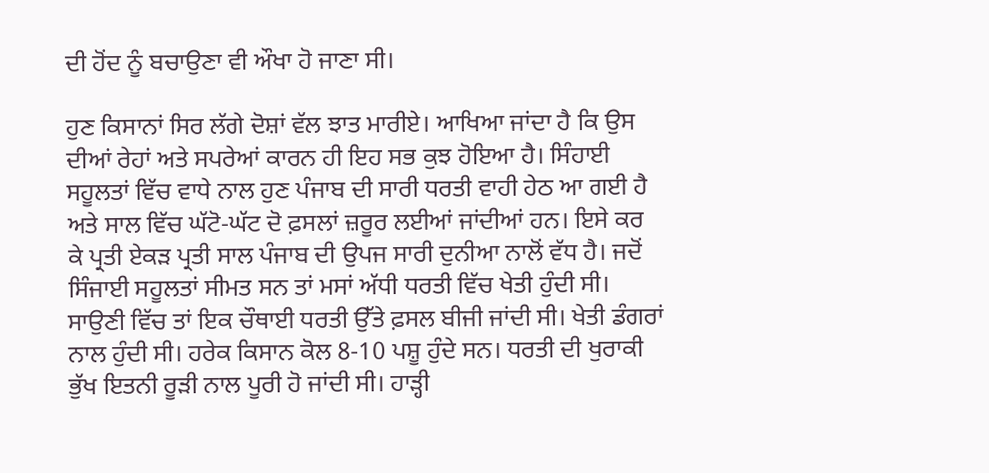ਦੀ ਹੋਂਦ ਨੂੰ ਬਚਾਉਣਾ ਵੀ ਔਖਾ ਹੋ ਜਾਣਾ ਸੀ।

ਹੁਣ ਕਿਸਾਨਾਂ ਸਿਰ ਲੱਗੇ ਦੋਸ਼ਾਂ ਵੱਲ ਝਾਤ ਮਾਰੀਏ। ਆਖਿਆ ਜਾਂਦਾ ਹੈ ਕਿ ਉਸ ਦੀਆਂ ਰੇਹਾਂ ਅਤੇ ਸਪਰੇਆਂ ਕਾਰਨ ਹੀ ਇਹ ਸਭ ਕੁਝ ਹੋਇਆ ਹੈ। ਸਿੰਹਾਈ ਸਹੂਲਤਾਂ ਵਿੱਚ ਵਾਧੇ ਨਾਲ ਹੁਣ ਪੰਜਾਬ ਦੀ ਸਾਰੀ ਧਰਤੀ ਵਾਹੀ ਹੇਠ ਆ ਗਈ ਹੈ ਅਤੇ ਸਾਲ ਵਿੱਚ ਘੱਟੋ-ਘੱਟ ਦੋ ਫ਼ਸਲਾਂ ਜ਼ਰੂਰ ਲਈਆਂ ਜਾਂਦੀਆਂ ਹਨ। ਇਸੇ ਕਰ ਕੇ ਪ੍ਰਤੀ ਏਕੜ ਪ੍ਰਤੀ ਸਾਲ ਪੰਜਾਬ ਦੀ ਉਪਜ ਸਾਰੀ ਦੁਨੀਆ ਨਾਲੋਂ ਵੱਧ ਹੈ। ਜਦੋਂ ਸਿੰਜਾਈ ਸਹੂਲਤਾਂ ਸੀਮਤ ਸਨ ਤਾਂ ਮਸਾਂ ਅੱਧੀ ਧਰਤੀ ਵਿੱਚ ਖੇਤੀ ਹੁੰਦੀ ਸੀ। ਸਾਉਣੀ ਵਿੱਚ ਤਾਂ ਇਕ ਚੌਥਾਈ ਧਰਤੀ ਉੱਤੇ ਫ਼ਸਲ ਬੀਜੀ ਜਾਂਦੀ ਸੀ। ਖੇਤੀ ਡੰਗਰਾਂ ਨਾਲ ਹੁੰਦੀ ਸੀ। ਹਰੇਕ ਕਿਸਾਨ ਕੋਲ 8-10 ਪਸ਼ੂ ਹੁੰਦੇ ਸਨ। ਧਰਤੀ ਦੀ ਖੁਰਾਕੀ ਭੁੱਖ ਇਤਨੀ ਰੂੜੀ ਨਾਲ ਪੂਰੀ ਹੋ ਜਾਂਦੀ ਸੀ। ਹਾੜ੍ਹੀ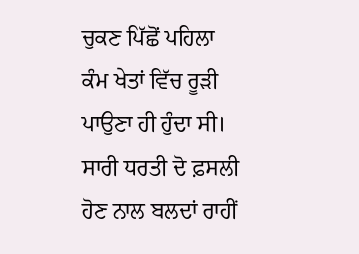ਚੁਕਣ ਪਿੱਛੋਂ ਪਹਿਲਾ ਕੰਮ ਖੇਤਾਂ ਵਿੱਚ ਰੂੜੀ ਪਾਉਣਾ ਹੀ ਹੁੰਦਾ ਸੀ। ਸਾਰੀ ਧਰਤੀ ਦੋ ਫ਼ਸਲੀ ਹੋਣ ਨਾਲ ਬਲਦਾਂ ਰਾਹੀਂ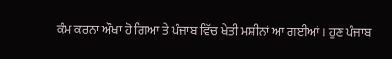ਕੰਮ ਕਰਨਾ ਔਖਾ ਹੋ ਗਿਆ ਤੇ ਪੰਜਾਬ ਵਿੱਚ ਖੇਤੀ ਮਸ਼ੀਨਾਂ ਆ ਗਈਆਂ। ਹੁਣ ਪੰਜਾਬ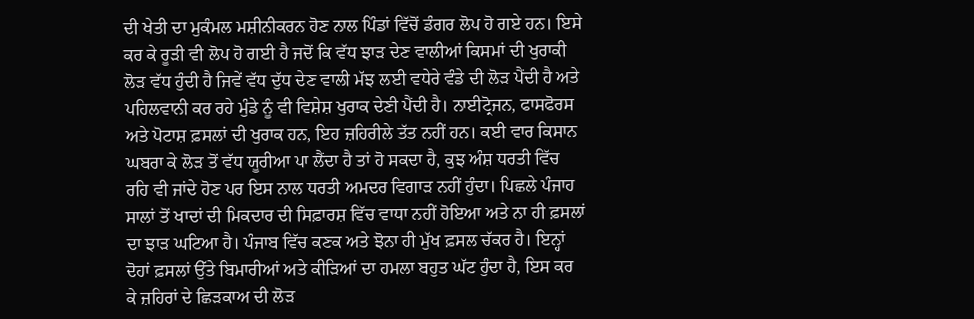ਦੀ ਖੇਤੀ ਦਾ ਮੁਕੰਮਲ ਮਸ਼ੀਨੀਕਰਨ ਹੋਣ ਨਾਲ ਪਿੰਡਾਂ ਵਿੱਚੋਂ ਡੰਗਰ ਲੋਪ ਹੋ ਗਏ ਹਨ। ਇਸੇ ਕਰ ਕੇ ਰੂੜੀ ਵੀ ਲੋਪ ਹੋ ਗਈ ਹੈ ਜਦੋਂ ਕਿ ਵੱਧ ਝਾੜ ਦੇਣ ਵਾਲੀਆਂ ਕਿਸਮਾਂ ਦੀ ਖੁਰਾਕੀ ਲੋੜ ਵੱਧ ਹੁੰਦੀ ਹੈ ਜਿਵੇਂ ਵੱਧ ਦੁੱਧ ਦੇਣ ਵਾਲੀ ਮੱਝ ਲਈ ਵਧੇਰੇ ਵੰਡੇ ਦੀ ਲੋੜ ਪੈਂਦੀ ਹੈ ਅਤੇ ਪਹਿਲਵਾਨੀ ਕਰ ਰਹੇ ਮੁੰਡੇ ਨੂੰ ਵੀ ਵਿਸ਼ੇਸ਼ ਖੁਰਾਕ ਦੇਣੀ ਪੈਂਦੀ ਹੈ। ਨਾਈਟ੍ਰੋਜਨ, ਫਾਸਫੋਰਸ ਅਤੇ ਪੋਟਾਸ਼ ਫ਼ਸਲਾਂ ਦੀ ਖੁਰਾਕ ਹਨ, ਇਹ ਜ਼ਹਿਰੀਲੇ ਤੱਤ ਨਹੀਂ ਹਨ। ਕਈ ਵਾਰ ਕਿਸਾਨ ਘਬਰਾ ਕੇ ਲੋੜ ਤੋਂ ਵੱਧ ਯੂਰੀਆ ਪਾ ਲੈਂਦਾ ਹੈ ਤਾਂ ਹੋ ਸਕਦਾ ਹੈ, ਕੁਝ ਅੰਸ਼ ਧਰਤੀ ਵਿੱਚ ਰਹਿ ਵੀ ਜਾਂਦੇ ਹੋਣ ਪਰ ਇਸ ਨਾਲ ਧਰਤੀ ਅਮਦਰ ਵਿਗਾੜ ਨਹੀਂ ਹੁੰਦਾ। ਪਿਛਲੇ ਪੰਜਾਹ ਸਾਲਾਂ ਤੋਂ ਖਾਦਾਂ ਦੀ ਮਿਕਦਾਰ ਦੀ ਸਿਫ਼ਾਰਸ਼ ਵਿੱਚ ਵਾਧਾ ਨਹੀਂ ਹੋਇਆ ਅਤੇ ਨਾ ਹੀ ਫ਼ਸਲਾਂ ਦਾ ਝਾੜ ਘਟਿਆ ਹੈ। ਪੰਜਾਬ ਵਿੱਚ ਕਣਕ ਅਤੇ ਝੋਨਾ ਹੀ ਮੁੱਖ ਫ਼ਸਲ ਚੱਕਰ ਹੈ। ਇਨ੍ਹਾਂ ਦੋਹਾਂ ਫ਼ਸਲਾਂ ਉੱਤੇ ਬਿਮਾਰੀਆਂ ਅਤੇ ਕੀੜਿਆਂ ਦਾ ਹਮਲਾ ਬਹੁਤ ਘੱਟ ਹੁੰਦਾ ਹੈ, ਇਸ ਕਰ ਕੇ ਜ਼ਹਿਰਾਂ ਦੇ ਛਿੜਕਾਅ ਦੀ ਲੋੜ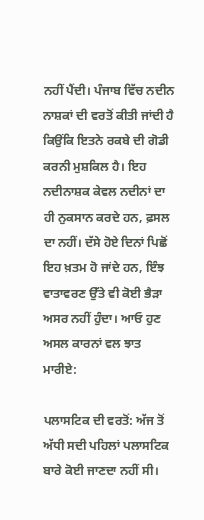ਨਹੀਂ ਪੈਂਦੀ। ਪੰਜਾਬ ਵਿੱਚ ਨਦੀਨ ਨਾਸ਼ਕਾਂ ਦੀ ਵਰਤੋਂ ਕੀਤੀ ਜਾਂਦੀ ਹੈ ਕਿਉਂਕਿ ਇਤਨੇ ਰਕਬੇ ਦੀ ਗੋਡੀ ਕਰਨੀ ਮੁਸ਼ਕਿਲ ਹੈ। ਇਹ ਨਦੀਨਾਸ਼ਕ ਕੇਵਲ ਨਦੀਨਾਂ ਦਾ ਹੀ ਨੁਕਸਾਨ ਕਰਦੇ ਹਨ, ਫ਼ਸਲ ਦਾ ਨਹੀਂ। ਦੱਸੇ ਹੋਏ ਦਿਨਾਂ ਪਿਛੋਂ ਇਹ ਖ਼ਤਮ ਹੋ ਜਾਂਦੇ ਹਨ, ਇੰਝ ਵਾਤਾਵਰਣ ਉੱਤੇ ਵੀ ਕੋਈ ਭੈੜਾ ਅਸਰ ਨਹੀਂ ਹੁੰਦਾ। ਆਓ ਹੁਣ ਅਸਲ ਕਾਰਨਾਂ ਵਲ ਝਾਤ ਮਾਰੀਏ:

ਪਲਾਸਟਿਕ ਦੀ ਵਰਤੋਂ: ਅੱਜ ਤੋਂ ਅੱਧੀ ਸਦੀ ਪਹਿਲਾਂ ਪਲਾਸਟਿਕ ਬਾਰੇ ਕੋਈ ਜਾਣਦਾ ਨਹੀਂ ਸੀ।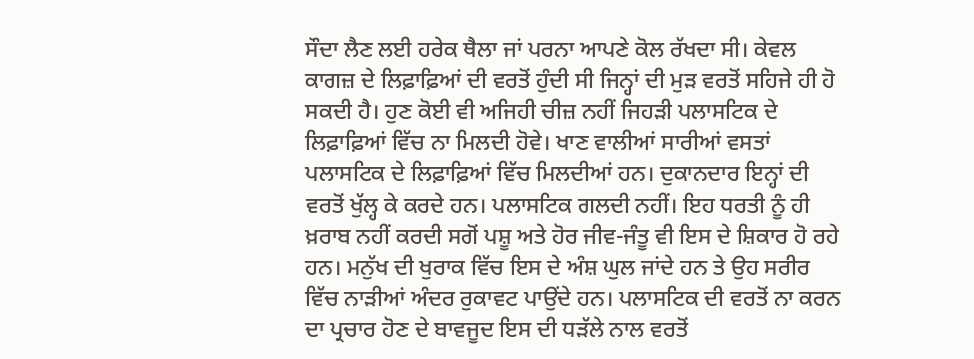ਸੌਦਾ ਲੈਣ ਲਈ ਹਰੇਕ ਥੈਲਾ ਜਾਂ ਪਰਨਾ ਆਪਣੇ ਕੋਲ ਰੱਖਦਾ ਸੀ। ਕੇਵਲ ਕਾਗਜ਼ ਦੇ ਲਿਫ਼ਾਫ਼ਿਆਂ ਦੀ ਵਰਤੋਂ ਹੁੰਦੀ ਸੀ ਜਿਨ੍ਹਾਂ ਦੀ ਮੁੜ ਵਰਤੋਂ ਸਹਿਜੇ ਹੀ ਹੋ ਸਕਦੀ ਹੈ। ਹੁਣ ਕੋਈ ਵੀ ਅਜਿਹੀ ਚੀਜ਼ ਨਹੀਂ ਜਿਹੜੀ ਪਲਾਸਟਿਕ ਦੇ ਲਿਫ਼ਾਫ਼ਿਆਂ ਵਿੱਚ ਨਾ ਮਿਲਦੀ ਹੋਵੇ। ਖਾਣ ਵਾਲੀਆਂ ਸਾਰੀਆਂ ਵਸਤਾਂ ਪਲਾਸਟਿਕ ਦੇ ਲਿਫ਼ਾਫ਼ਿਆਂ ਵਿੱਚ ਮਿਲਦੀਆਂ ਹਨ। ਦੁਕਾਨਦਾਰ ਇਨ੍ਹਾਂ ਦੀ ਵਰਤੋਂ ਖੁੱਲ੍ਹ ਕੇ ਕਰਦੇ ਹਨ। ਪਲਾਸਟਿਕ ਗਲਦੀ ਨਹੀਂ। ਇਹ ਧਰਤੀ ਨੂੰ ਹੀ ਖ਼ਰਾਬ ਨਹੀਂ ਕਰਦੀ ਸਗੋਂ ਪਸ਼ੂ ਅਤੇ ਹੋਰ ਜੀਵ-ਜੰਤੂ ਵੀ ਇਸ ਦੇ ਸ਼ਿਕਾਰ ਹੋ ਰਹੇ ਹਨ। ਮਨੁੱਖ ਦੀ ਖੁਰਾਕ ਵਿੱਚ ਇਸ ਦੇ ਅੰਸ਼ ਘੁਲ ਜਾਂਦੇ ਹਨ ਤੇ ਉਹ ਸਰੀਰ ਵਿੱਚ ਨਾੜੀਆਂ ਅੰਦਰ ਰੁਕਾਵਟ ਪਾਉਂਦੇ ਹਨ। ਪਲਾਸਟਿਕ ਦੀ ਵਰਤੋਂ ਨਾ ਕਰਨ ਦਾ ਪ੍ਰਚਾਰ ਹੋਣ ਦੇ ਬਾਵਜੂਦ ਇਸ ਦੀ ਧੜੱਲੇ ਨਾਲ ਵਰਤੋਂ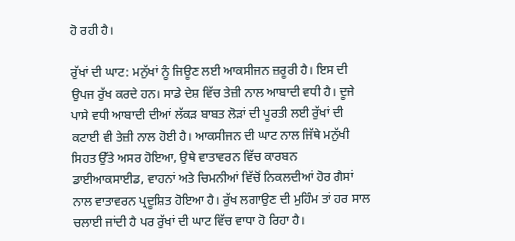ਹੋ ਰਹੀ ਹੈ।

ਰੁੱਖਾਂ ਦੀ ਘਾਟ: ਮਨੁੱਖਾਂ ਨੂੰ ਜਿਊਣ ਲਈ ਆਕਸੀਜਨ ਜ਼ਰੂਰੀ ਹੈ। ਇਸ ਦੀ ਉਪਜ ਰੁੱਖ ਕਰਦੇ ਹਨ। ਸਾਡੇ ਦੇਸ਼ ਵਿੱਚ ਤੇਜ਼ੀ ਨਾਲ ਆਬਾਦੀ ਵਧੀ ਹੈ। ਦੂਜੇ ਪਾਸੇ ਵਧੀ ਆਬਾਦੀ ਦੀਆਂ ਲੱਕੜ ਬਾਬਤ ਲੋੜਾਂ ਦੀ ਪੂਰਤੀ ਲਈ ਰੁੱਖਾਂ ਦੀ ਕਟਾਈ ਵੀ ਤੇਜ਼ੀ ਨਾਲ ਹੋਈ ਹੈ। ਆਕਸੀਜਨ ਦੀ ਘਾਟ ਨਾਲ ਜਿੱਥੇ ਮਨੁੱਖੀ ਸਿਹਤ ਉੱਤੇ ਅਸਰ ਹੋਇਆ, ਉਥੇ ਵਾਤਾਵਰਨ ਵਿੱਚ ਕਾਰਬਨ ਡਾਈਆਕਸਾਈਡ, ਵਾਹਨਾਂ ਅਤੇ ਚਿਮਨੀਆਂ ਵਿੱਚੋਂ ਨਿਕਲਦੀਆਂ ਹੋਰ ਗੈਸਾਂ ਨਾਲ ਵਾਤਾਵਰਨ ਪ੍ਰਦੂਸ਼ਿਤ ਹੋਇਆ ਹੈ। ਰੁੱਖ ਲਗਾਉਣ ਦੀ ਮੁਹਿੰਮ ਤਾਂ ਹਰ ਸਾਲ ਚਲਾਈ ਜਾਂਦੀ ਹੈ ਪਰ ਰੁੱਖਾਂ ਦੀ ਘਾਟ ਵਿੱਚ ਵਾਧਾ ਹੋ ਰਿਹਾ ਹੈ।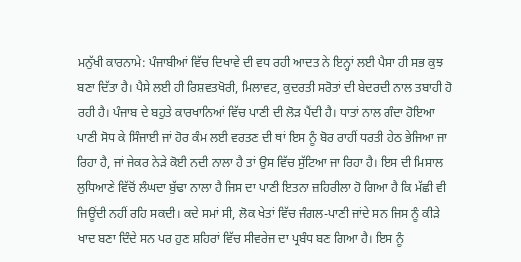ਮਨੁੱਖੀ ਕਾਰਨਾਮੇ: ਪੰਜਾਬੀਆਂ ਵਿੱਚ ਦਿਖਾਵੇ ਦੀ ਵਧ ਰਹੀ ਆਦਤ ਨੇ ਇਨ੍ਹਾਂ ਲਈ ਪੈਸਾ ਹੀ ਸਭ ਕੁਝ ਬਣਾ ਦਿੱਤਾ ਹੈ। ਪੈਸੇ ਲਈ ਹੀ ਰਿਸ਼ਵਤਖੋਰੀ, ਮਿਲਾਵਟ, ਕੁਦਰਤੀ ਸਰੋਤਾਂ ਦੀ ਬੇਦਰਦੀ ਨਾਲ ਤਬਾਹੀ ਹੋ ਰਹੀ ਹੈ। ਪੰਜਾਬ ਦੇ ਬਹੁਤੇ ਕਾਰਖਾਨਿਆਂ ਵਿੱਚ ਪਾਣੀ ਦੀ ਲੋੜ ਪੈਂਦੀ ਹੈ। ਧਾਤਾਂ ਨਾਲ ਗੰਦਾ ਹੋਇਆ ਪਾਣੀ ਸੋਧ ਕੇ ਸਿੰਜਾਈ ਜਾਂ ਹੋਰ ਕੰਮ ਲਈ ਵਰਤਣ ਦੀ ਥਾਂ ਇਸ ਨੂੰ ਬੋਰ ਰਾਹੀਂ ਧਰਤੀ ਹੇਠ ਭੇਜਿਆ ਜਾ ਰਿਹਾ ਹੈ, ਜਾਂ ਜੇਕਰ ਨੇੜੇ ਕੋਈ ਨਦੀ ਨਾਲਾ ਹੈ ਤਾਂ ਉਸ ਵਿੱਚ ਸੁੱਟਿਆ ਜਾ ਰਿਹਾ ਹੈ। ਇਸ ਦੀ ਮਿਸਾਲ ਲੁਧਿਆਣੇ ਵਿੱਚੋਂ ਲੰਘਦਾ ਬੁੱਢਾ ਨਾਲਾ ਹੈ ਜਿਸ ਦਾ ਪਾਣੀ ਇਤਨਾ ਜ਼ਹਿਰੀਲਾ ਹੋ ਗਿਆ ਹੈ ਕਿ ਮੱਛੀ ਵੀ ਜਿਊਂਦੀ ਨਹੀਂ ਰਹਿ ਸਕਦੀ। ਕਦੇ ਸਮਾਂ ਸੀ, ਲੋਕ ਖੇਤਾਂ ਵਿੱਚ ਜੰਗਲ-ਪਾਣੀ ਜਾਂਦੇ ਸਨ ਜਿਸ ਨੂੰ ਕੀੜੇ ਖਾਦ ਬਣਾ ਦਿੰਦੇ ਸਨ ਪਰ ਹੁਣ ਸ਼ਹਿਰਾਂ ਵਿੱਚ ਸੀਵਰੇਜ ਦਾ ਪ੍ਰਬੰਧ ਬਣ ਗਿਆ ਹੈ। ਇਸ ਨੂੰ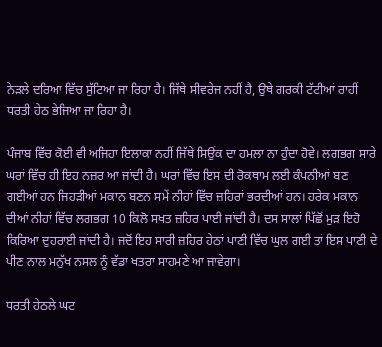ਨੇੜਲੇ ਦਰਿਆ ਵਿੱਚ ਸੁੱਟਿਆ ਜਾ ਰਿਹਾ ਹੈ। ਜਿੱਥੇ ਸੀਵਰੇਜ ਨਹੀਂ ਹੈ, ਉਥੇ ਗਰਕੀ ਟੱਟੀਆਂ ਰਾਹੀਂ ਧਰਤੀ ਹੇਠ ਭੇਜਿਆ ਜਾ ਰਿਹਾ ਹੈ।

ਪੰਜਾਬ ਵਿੱਚ ਕੋਈ ਵੀ ਅਜਿਹਾ ਇਲਾਕਾ ਨਹੀਂ ਜਿੱਥੇ ਸਿਉਂਕ ਦਾ ਹਮਲਾ ਨਾ ਹੁੰਦਾ ਹੋਵੇ। ਲਗਭਗ ਸਾਰੇ ਘਰਾਂ ਵਿੱਚ ਹੀ ਇਹ ਨਜ਼ਰ ਆ ਜਾਂਦੀ ਹੈ। ਘਰਾਂ ਵਿੱਚ ਇਸ ਦੀ ਰੋਕਥਾਮ ਲਈ ਕੰਪਨੀਆਂ ਬਣ ਗਈਆਂ ਹਨ ਜਿਹੜੀਆਂ ਮਕਾਨ ਬਣਨ ਸਮੇਂ ਨੀਹਾਂ ਵਿੱਚ ਜ਼ਹਿਰਾਂ ਭਰਦੀਆਂ ਹਨ। ਹਰੇਕ ਮਕਾਨ ਦੀਆਂ ਨੀਹਾਂ ਵਿੱਚ ਲਗਭਗ 10 ਕਿਲੋ ਸਖਤ ਜ਼ਹਿਰ ਪਾਈ ਜਾਂਦੀ ਹੈ। ਦਸ ਸਾਲਾਂ ਪਿੱਛੋਂ ਮੁੜ ਇਹੋ ਕਿਰਿਆ ਦੁਹਰਾਈ ਜਾਂਦੀ ਹੈ। ਜਦੋਂ ਇਹ ਸਾਰੀ ਜ਼ਹਿਰ ਹੇਠਾਂ ਪਾਣੀ ਵਿੱਚ ਘੁਲ ਗਈ ਤਾਂ ਇਸ ਪਾਣੀ ਦੇ ਪੀਣ ਨਾਲ ਮਨੁੱਖ ਨਸਲ ਨੂੰ ਵੱਡਾ ਖਤਰਾ ਸਾਹਮਣੇ ਆ ਜਾਵੇਗਾ।

ਧਰਤੀ ਹੇਠਲੇ ਘਟ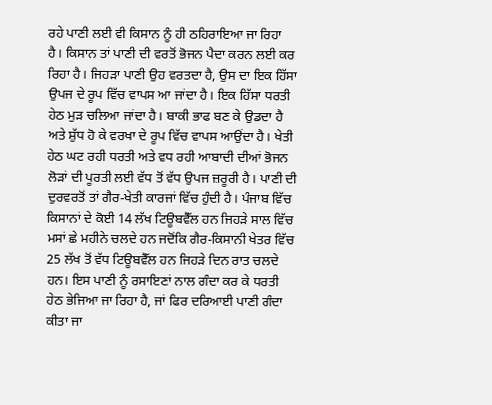ਰਹੇ ਪਾਣੀ ਲਈ ਵੀ ਕਿਸਾਨ ਨੂੰ ਹੀ ਠਹਿਰਾਇਆ ਜਾ ਰਿਹਾ ਹੈ। ਕਿਸਾਨ ਤਾਂ ਪਾਣੀ ਦੀ ਵਰਤੋਂ ਭੋਜਨ ਪੈਦਾ ਕਰਨ ਲਈ ਕਰ ਰਿਹਾ ਹੈ। ਜਿਹੜਾ ਪਾਣੀ ਉਹ ਵਰਤਦਾ ਹੈ, ਉਸ ਦਾ ਇਕ ਹਿੱਸਾ ਉਪਜ ਦੇ ਰੂਪ ਵਿੱਚ ਵਾਪਸ ਆ ਜਾਂਦਾ ਹੈ। ਇਕ ਹਿੱਸਾ ਧਰਤੀ ਹੇਠ ਮੁੜ ਚਲਿਆ ਜਾਂਦਾ ਹੈ। ਬਾਕੀ ਭਾਫ ਬਣ ਕੇ ਉਡਦਾ ਹੈ ਅਤੇ ਸ਼ੁੱਧ ਹੋ ਕੇ ਵਰਖਾ ਦੇ ਰੂਪ ਵਿੱਚ ਵਾਪਸ ਆਉਂਦਾ ਹੈ। ਖੇਤੀ ਹੇਠ ਘਟ ਰਹੀ ਧਰਤੀ ਅਤੇ ਵਧ ਰਹੀ ਆਬਾਦੀ ਦੀਆਂ ਭੋਜਨ ਲੋੜਾਂ ਦੀ ਪੂਰਤੀ ਲਈ ਵੱਧ ਤੋਂ ਵੱਧ ਉਪਜ ਜ਼ਰੂਰੀ ਹੈ। ਪਾਣੀ ਦੀ ਦੁਰਵਰਤੋਂ ਤਾਂ ਗੈਰ-ਖੇਤੀ ਕਾਰਜਾਂ ਵਿੱਚ ਹੁੰਦੀ ਹੈ। ਪੰਜਾਬ ਵਿੱਚ ਕਿਸਾਨਾਂ ਦੇ ਕੋਈ 14 ਲੱਖ ਟਿਊਬਵੈੱਲ ਹਨ ਜਿਹੜੇ ਸਾਲ ਵਿੱਚ ਮਸਾਂ ਛੇ ਮਹੀਨੇ ਚਲਦੇ ਹਨ ਜਦੋਂਕਿ ਗੈਰ-ਕਿਸਾਨੀ ਖੇਤਰ ਵਿੱਚ 25 ਲੱਖ ਤੋਂ ਵੱਧ ਟਿਊਬਵੈੱਲ ਹਨ ਜਿਹੜੇ ਦਿਨ ਰਾਤ ਚਲਦੇ ਹਨ। ਇਸ ਪਾਣੀ ਨੂੰ ਰਸਾਇਣਾਂ ਨਾਲ ਗੰਦਾ ਕਰ ਕੇ ਧਰਤੀ ਹੇਠ ਭੇਜਿਆ ਜਾ ਰਿਹਾ ਹੈ, ਜਾਂ ਫਿਰ ਦਰਿਆਈ ਪਾਣੀ ਗੰਦਾ ਕੀਤਾ ਜਾ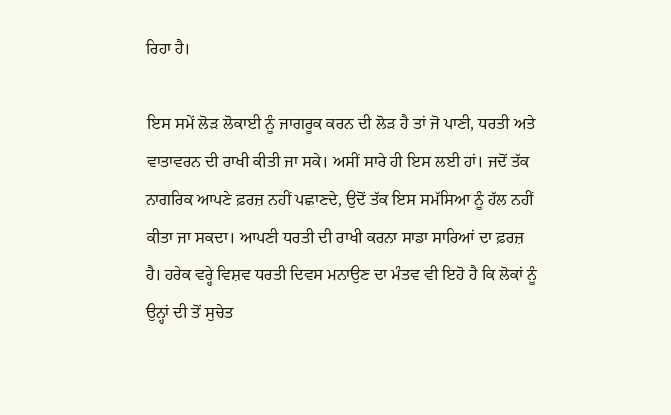ਰਿਹਾ ਹੈ।

ਇਸ ਸਮੇਂ ਲੋੜ ਲੋਕਾਈ ਨੂੰ ਜਾਗਰੂਕ ਕਰਨ ਦੀ ਲੋੜ ਹੈ ਤਾਂ ਜੋ ਪਾਣੀ, ਧਰਤੀ ਅਤੇ ਵਾਤਾਵਰਨ ਦੀ ਰਾਖੀ ਕੀਤੀ ਜਾ ਸਕੇ। ਅਸੀਂ ਸਾਰੇ ਹੀ ਇਸ ਲਈ ਹਾਂ। ਜਦੋਂ ਤੱਕ ਨਾਗਰਿਕ ਆਪਣੇ ਫ਼ਰਜ਼ ਨਹੀਂ ਪਛਾਣਦੇ, ਉਦੋਂ ਤੱਕ ਇਸ ਸਮੱਸਿਆ ਨੂੰ ਹੱਲ ਨਹੀਂ ਕੀਤਾ ਜਾ ਸਕਦਾ। ਆਪਣੀ ਧਰਤੀ ਦੀ ਰਾਖੀ ਕਰਨਾ ਸਾਡਾ ਸਾਰਿਆਂ ਦਾ ਫ਼ਰਜ਼ ਹੈ। ਹਰੇਕ ਵਰ੍ਹੇ ਵਿਸ਼ਵ ਧਰਤੀ ਦਿਵਸ ਮਨਾਉਣ ਦਾ ਮੰਤਵ ਵੀ ਇਹੋ ਹੈ ਕਿ ਲੋਕਾਂ ਨੂੰ ਉਨ੍ਹਾਂ ਦੀ ਤੋਂ ਸੁਚੇਤ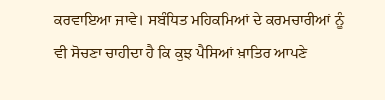ਕਰਵਾਇਆ ਜਾਵੇ। ਸਬੰਧਿਤ ਮਹਿਕਮਿਆਂ ਦੇ ਕਰਮਚਾਰੀਆਂ ਨੂੰ ਵੀ ਸੋਚਣਾ ਚਾਹੀਦਾ ਹੈ ਕਿ ਕੁਝ ਪੈਸਿਆਂ ਖ਼ਾਤਿਰ ਆਪਣੇ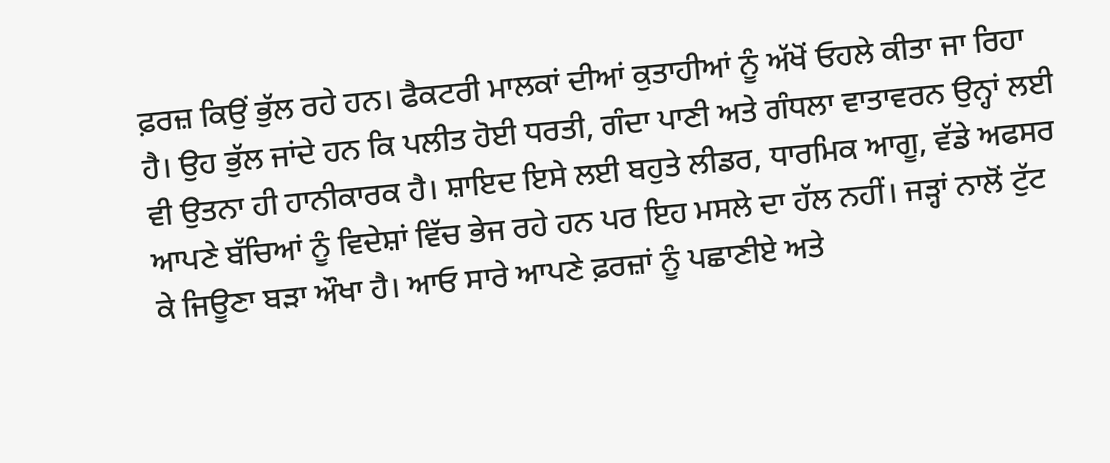ਫ਼ਰਜ਼ ਕਿਉਂ ਭੁੱਲ ਰਹੇ ਹਨ। ਫੈਕਟਰੀ ਮਾਲਕਾਂ ਦੀਆਂ ਕੁਤਾਹੀਆਂ ਨੂੰ ਅੱਖੋਂ ਓਹਲੇ ਕੀਤਾ ਜਾ ਰਿਹਾ ਹੈ। ਉਹ ਭੁੱਲ ਜਾਂਦੇ ਹਨ ਕਿ ਪਲੀਤ ਹੋਈ ਧਰਤੀ, ਗੰਦਾ ਪਾਣੀ ਅਤੇ ਗੰਧਲਾ ਵਾਤਾਵਰਨ ਉਨ੍ਹਾਂ ਲਈ ਵੀ ਉਤਨਾ ਹੀ ਹਾਨੀਕਾਰਕ ਹੈ। ਸ਼ਾਇਦ ਇਸੇ ਲਈ ਬਹੁਤੇ ਲੀਡਰ, ਧਾਰਮਿਕ ਆਗੂ, ਵੱਡੇ ਅਫਸਰ ਆਪਣੇ ਬੱਚਿਆਂ ਨੂੰ ਵਿਦੇਸ਼ਾਂ ਵਿੱਚ ਭੇਜ ਰਹੇ ਹਨ ਪਰ ਇਹ ਮਸਲੇ ਦਾ ਹੱਲ ਨਹੀਂ। ਜੜ੍ਹਾਂ ਨਾਲੋਂ ਟੁੱਟ ਕੇ ਜਿਊਣਾ ਬੜਾ ਔਖਾ ਹੈ। ਆਓ ਸਾਰੇ ਆਪਣੇ ਫ਼ਰਜ਼ਾਂ ਨੂੰ ਪਛਾਣੀਏ ਅਤੇ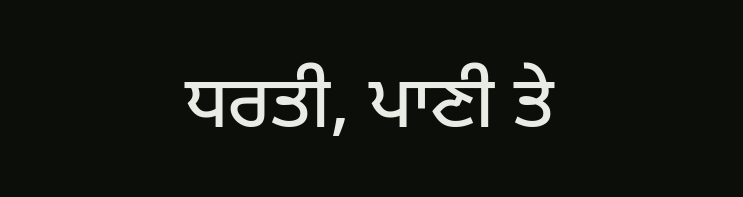ਧਰਤੀ, ਪਾਣੀ ਤੇ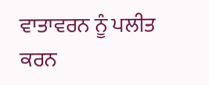ਵਾਤਾਵਰਨ ਨੂੰ ਪਲੀਤ ਕਰਨ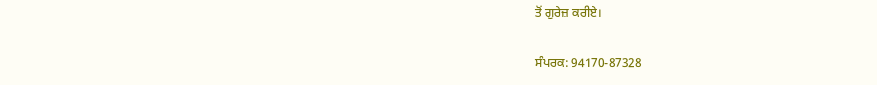ਤੋਂ ਗੁਰੇਜ਼ ਕਰੀਏ।

ਸੰਪਰਕ: 94170-87328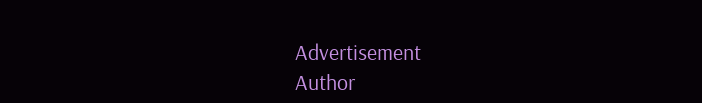Advertisement
Author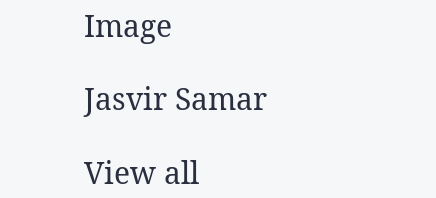Image

Jasvir Samar

View all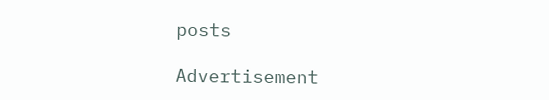posts

Advertisement